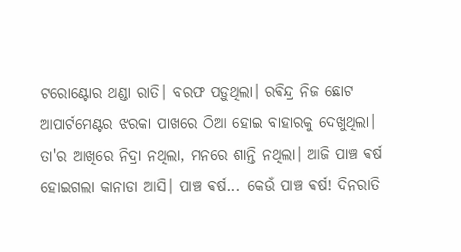ଟରୋଣ୍ଟୋର ଥଣ୍ଡା ରାତି। ବରଫ ପଡ଼ୁଥିଲା। ରଵିନ୍ଦ୍ର ନିଜ ଛୋଟ ଆପାର୍ଟମେଣ୍ଟର ଝରକା ପାଖରେ ଠିଆ ହୋଇ ବାହାରକୁ ଦେଖୁଥିଲା। ତା'ର ଆଖିରେ ନିଦ୍ରା ନଥିଲା, ମନରେ ଶାନ୍ତି ନଥିଲା। ଆଜି ପାଞ୍ଚ ଵର୍ଷ ହୋଇଗଲା କାନାଡା ଆସି। ପାଞ୍ଚ ଵର୍ଷ... କେଉଁ ପାଞ୍ଚ ଵର୍ଷ! ଦିନରାତି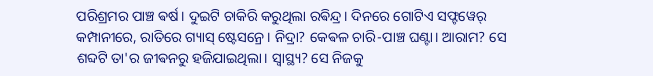ପରିଶ୍ରମର ପାଞ୍ଚ ଵର୍ଷ। ଦୁଇଟି ଚାକିରି କରୁଥିଲା ରଵିନ୍ଦ୍ର। ଦିନରେ ଗୋଟିଏ ସଫ୍ଟୱେର୍ କମ୍ପାନୀରେ, ରାତିରେ ଗ୍ୟାସ୍ ଷ୍ଟେସନ୍ରେ। ନିଦ୍ରା? କେଵଳ ଚାରି-ପାଞ୍ଚ ଘଣ୍ଟା। ଆରାମ? ସେ ଶବ୍ଦଟି ତା'ର ଜୀଵନରୁ ହଜିଯାଇଥିଲା। ସ୍ୱାସ୍ଥ୍ୟ? ସେ ନିଜକୁ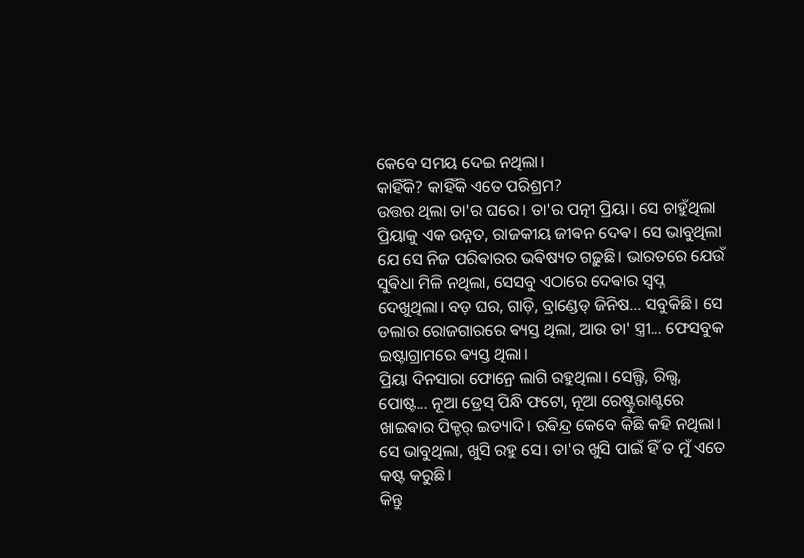କେବେ ସମୟ ଦେଇ ନଥିଲା।
କାହିଁକି? କାହିଁକି ଏତେ ପରିଶ୍ରମ?
ଉତ୍ତର ଥିଲା ତା'ର ଘରେ। ତା'ର ପତ୍ନୀ ପ୍ରିୟା। ସେ ଚାହୁଁଥିଲା ପ୍ରିୟାକୁ ଏକ ଉନ୍ନତ, ରାଜକୀୟ ଜୀଵନ ଦେଵ। ସେ ଭାବୁଥିଲା ଯେ ସେ ନିଜ ପରିଵାରର ଭଵିଷ୍ୟତ ଗଢ଼ୁଛି। ଭାରତରେ ଯେଉଁ ସୁଵିଧା ମିଳି ନଥିଲା, ସେସବୁ ଏଠାରେ ଦେଵାର ସ୍ୱପ୍ନ ଦେଖୁଥିଲା। ବଡ଼ ଘର, ଗାଡ଼ି, ବ୍ରାଣ୍ଡେଡ୍ ଜିନିଷ... ସବୁକିଛି। ସେ ଡଲାର ରୋଜଗାରରେ ଵ୍ୟସ୍ତ ଥିଲା, ଆଉ ତା' ସ୍ତ୍ରୀ... ଫେସବୁକ ଇଷ୍ଟାଗ୍ରାମରେ ଵ୍ୟସ୍ତ ଥିଲା।
ପ୍ରିୟା ଦିନସାରା ଫୋନ୍ରେ ଲାଗି ରହୁଥିଲା। ସେଲ୍ଫି, ରିଲ୍ସ, ପୋଷ୍ଟ... ନୂଆ ଡ୍ରେସ୍ ପିନ୍ଧି ଫଟୋ, ନୂଆ ରେଷ୍ଟୁରାଣ୍ଟରେ ଖାଇଵାର ପିକ୍ଚର୍ ଇତ୍ୟାଦି। ରଵିନ୍ଦ୍ର କେବେ କିଛି କହି ନଥିଲା। ସେ ଭାବୁଥିଲା, ଖୁସି ରହୁ ସେ। ତା'ର ଖୁସି ପାଇଁ ହିଁ ତ ମୁଁ ଏତେ କଷ୍ଟ କରୁଛି।
କିନ୍ତୁ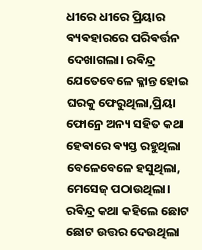ଧୀରେ ଧୀରେ ପ୍ରିୟାର ଵ୍ୟଵହାରରେ ପରିଵର୍ତ୍ତନ ଦେଖାଗଲା। ରଵିନ୍ଦ୍ର ଯେତେବେଳେ କ୍ଳାନ୍ତ ହୋଇ ଘରକୁ ଫେରୁଥିଲା,ପ୍ରିୟା ଫୋନ୍ରେ ଅନ୍ୟ ସହିତ କଥା ହେଵାରେ ଵ୍ୟସ୍ତ ରହୁଥିଲା ବେଳେବେଳେ ହସୁଥିଲା, ମେସେଜ୍ ପଠାଉଥିଲା। ରଵିନ୍ଦ୍ର କଥା କହିଲେ ଛୋଟ ଛୋଟ ଉତ୍ତର ଦେଉଥିଲା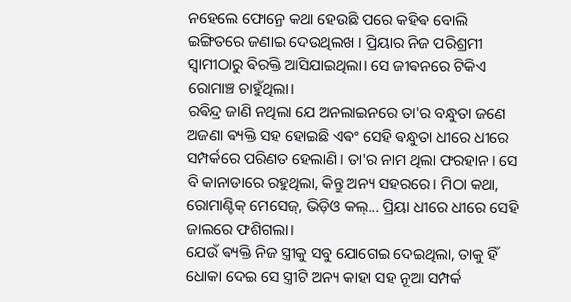ନହେଲେ ଫୋନ୍ରେ କଥା ହେଉଛି ପରେ କହିଵ ବୋଲି ଇଙ୍ଗିତରେ ଜଣାଇ ଦେଉଥିଲଖ । ପ୍ରିୟାର ନିଜ ପରିଶ୍ରମୀ ସ୍ୱାମୀଠାରୁ ଵିରକ୍ତି ଆସିଯାଇଥିଲା। ସେ ଜୀଵନରେ ଟିକିଏ ରୋମାଞ୍ଚ ଚାହୁଁଥିଲା।
ରଵିନ୍ଦ୍ର ଜାଣି ନଥିଲା ଯେ ଅନଲାଇନରେ ତା'ର ବନ୍ଧୁତା ଜଣେ ଅଜଣା ଵ୍ୟକ୍ତି ସହ ହୋଇଛି ଏଵଂ ସେହି ଵନ୍ଧୁତା ଧୀରେ ଧୀରେ ସମ୍ପର୍କରେ ପରିଣତ ହେଲାଣି। ତା'ର ନାମ ଥିଲା ଫରହାନ। ସେ ବି କାନାଡାରେ ରହୁଥିଲା, କିନ୍ତୁ ଅନ୍ୟ ସହରରେ। ମିଠା କଥା, ରୋମାଣ୍ଟିକ୍ ମେସେଜ୍, ଭିଡ଼ିଓ କଲ୍... ପ୍ରିୟା ଧୀରେ ଧୀରେ ସେହି ଜାଲରେ ଫଶିଗଲା।
ଯେଉଁ ଵ୍ୟକ୍ତି ନିଜ ସ୍ତ୍ରୀକୁ ସବୁ ଯୋଗେଇ ଦେଇଥିଲା, ତାକୁ ହିଁ ଧୋକା ଦେଇ ସେ ସ୍ତ୍ରୀଟି ଅନ୍ୟ କାହା ସହ ନୂଆ ସମ୍ପର୍କ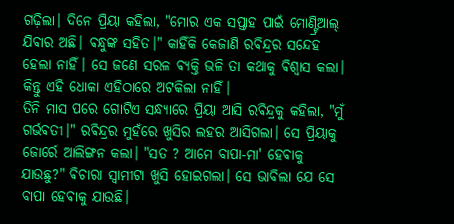ଗଢ଼ିଲା। ଦିନେ ପ୍ରିୟା କହିଲା, "ମୋର ଏକ ସପ୍ତାହ ପାଇଁ ମୋଣ୍ଟ୍ରିଆଲ୍ ଯିଵାର ଅଛି। ଵନ୍ଧୁଙ୍କ ସହିତ।" କାହିଁକି କେଜାଣି ରଵିନ୍ଦ୍ରର ସନ୍ଦେହ ହେଲା ନାହିଁ। ସେ ଜଣେ ସରଳ ଵ୍ୟକ୍ତି ଭଳି ତା କଥାକୁ ଵିଶ୍ୱାସ କଲା। କିନ୍ତୁ ଏହି ଧୋକା ଏହିଠାରେ ଅଟକିଲା ନାହିଁ।
ତିନି ମାସ ପରେ ଗୋଟିଏ ସନ୍ଧ୍ୟାରେ ପ୍ରିୟା ଆସି ରଵିନ୍ଦ୍ରକୁ କହିଲା, "ମୁଁ ଗର୍ଭଵତୀ।" ରଵିନ୍ଦ୍ରର ମୁହଁରେ ଖୁସିର ଲହର ଆସିଗଲା। ସେ ପ୍ରିୟାକୁ ଜୋର୍ରେ ଆଲିଙ୍ଗନ କଲା। "ସତ ? ଆମେ ବାପା-ମା' ହେଵାକୁ ଯାଉଛୁ?" ଵିଚାରା ସ୍ୱାମୀଟା ଖୁସି ହୋଇଗଲା। ସେ ଭାବିଲା ଯେ ସେ ବାପା ହେଵାକୁ ଯାଉଛି।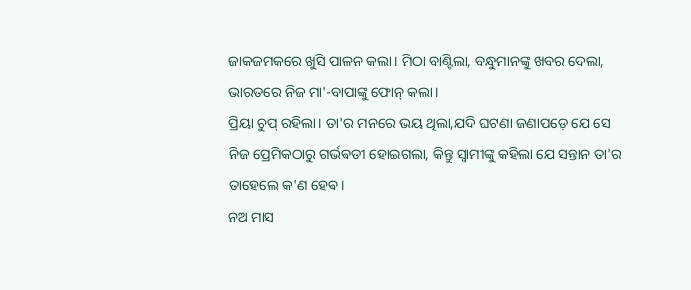ଜାକଜମକରେ ଖୁସି ପାଳନ କଲା। ମିଠା ବାଣ୍ଟିଲା, ବନ୍ଧୁମାନଙ୍କୁ ଖବର ଦେଲା, ଭାରତରେ ନିଜ ମା'-ବାପାଙ୍କୁ ଫୋନ୍ କଲା।
ପ୍ରିୟା ଚୁପ୍ ରହିଲା। ତା'ର ମନରେ ଭୟ ଥିଲା,ଯଦି ଘଟଣା ଜଣାପଡ଼େ ଯେ ସେ ନିଜ ପ୍ରେମିକଠାରୁ ଗର୍ଭଵତୀ ହୋଇଗଲା, କିନ୍ତୁ ସ୍ଵାମୀଙ୍କୁ କହିଲା ଯେ ସନ୍ତାନ ତା'ର ତାହେଲେ କ'ଣ ହେଵ।
ନଅ ମାସ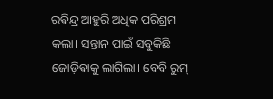ରଵିନ୍ଦ୍ର ଆହୁରି ଅଧିକ ପରିଶ୍ରମ କଲା। ସନ୍ତାନ ପାଇଁ ସବୁକିଛି ଜୋଡ଼ିଵାକୁ ଲାଗିଲା। ବେବି ରୁମ୍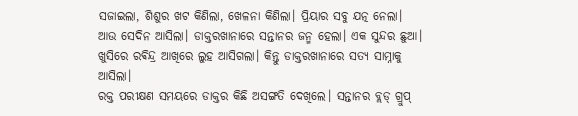ସଜାଇଲା, ଶିଶୁର ଖଟ କିଣିଲା, ଖେଳନା କିଣିଲା। ପ୍ରିୟାର ସବୁ ଯତ୍ନ ନେଲା।
ଆଉ ସେଦିନ ଆସିଲା। ଡାକ୍ତରଖାନାରେ ସନ୍ତାନର ଜନ୍ମ ହେଲା। ଏକ ସୁନ୍ଦର ଛୁଆ। ଖୁସିରେ ରଵିନ୍ଦ୍ର ଆଖିରେ ଲୁହ ଆସିଗଲା। କିନ୍ତୁ ଡାକ୍ତରଖାନାରେ ସତ୍ୟ ସାମ୍ନାକୁ ଆସିଲା।
ରକ୍ତ ପରୀକ୍ଷଣ ସମୟରେ ଡାକ୍ତର କିଛି ଅସଙ୍ଗତି ଦେଖିଲେ। ସନ୍ତାନର ବ୍ଲଡ୍ ଗ୍ରୁପ୍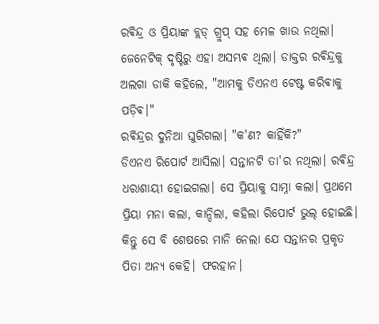ରଵିନ୍ଦ୍ର ଓ ପ୍ରିୟାଙ୍କ ବ୍ଲଡ୍ ଗ୍ରୁପ୍ ସହ ମେଳ ଖାଉ ନଥିଲା। ଜେନେଟିକ୍ ଦୃଷ୍ଟିରୁ ଏହା ଅସମ୍ଭଵ ଥିଲା। ଡାକ୍ତର ରଵିନ୍ଦ୍ରକୁ ଅଲଗା ଡାକି କହିଲେ, "ଆମକୁ ଡିଏନଏ ଟେଷ୍ଟ କରିଵାକୁ ପଡ଼ିଵ।"
ରଵିନ୍ଦ୍ରର ଦୁନିଆ ଘୁରିଗଲା। "କ'ଣ? କାହିଁକି?"
ଡିଏନଏ ରିପୋର୍ଟ ଆସିଲା। ସନ୍ତାନଟି ତା'ର ନଥିଲା। ରଵିନ୍ଦ୍ର ଧରାଶାୟୀ ହୋଇଗଲା। ସେ ପ୍ରିୟାକୁ ସାମ୍ନା କଲା। ପ୍ରଥମେ ପ୍ରିୟା ମନା କଲା, କାନ୍ଦିଲା, କହିଲା ରିପୋର୍ଟ ଭୁଲ୍ ହୋଇଛି। କିନ୍ତୁ ସେ ବି ଶେଷରେ ମାନି ନେଲା ଯେ ସନ୍ତାନର ପ୍ରକୃତ ପିତା ଅନ୍ୟ କେହି। ଫରହାନ।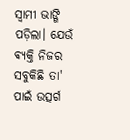ସ୍ୱାମୀ ଭାଙ୍ଗି ପଡ଼ିଲା। ଯେଉଁ ଵ୍ୟକ୍ତି ନିଜର ସବୁକିଛି ତା' ପାଇଁ ଉତ୍ସର୍ଗ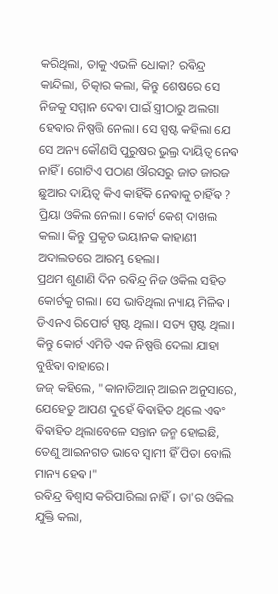କରିଥିଲା, ତାକୁ ଏଭଳି ଧୋକା? ରଵିନ୍ଦ୍ର କାନ୍ଦିଲା, ଚିତ୍କାର କଲା, କିନ୍ତୁ ଶେଷରେ ସେ ନିଜକୁ ସମ୍ମାନ ଦେଵା ପାଇଁ ସ୍ତ୍ରୀଠାରୁ ଅଲଗା ହେଵାର ନିଷ୍ପତ୍ତି ନେଲା। ସେ ସ୍ପଷ୍ଟ କହିଲା ଯେ ସେ ଅନ୍ୟ କୌଣସି ପୁରୁଷର ଭୁଲ୍ର ଦାୟିତ୍ଵ ନେଵ ନାହିଁ । ଗୋଟିଏ ପଠାଣ ଔରସରୁ ଜାତ ଜାରଜ ଛୁଆର ଦାୟିତ୍ୱ କିଏ କାହିଁକି ନେଵାକୁ ଚାହିଁଵ ?
ପ୍ରିୟା ଓକିଲ ନେଲା। କୋର୍ଟ କେଶ୍ ଦାଖଲ କଲା। କିନ୍ତୁ ପ୍ରକୃତ ଭୟାନକ କାହାଣୀ ଅଦାଲତରେ ଆରମ୍ଭ ହେଲା।
ପ୍ରଥମ ଶୁଣାଣି ଦିନ ରଵିନ୍ଦ୍ର ନିଜ ଓକିଲ ସହିତ କୋର୍ଟକୁ ଗଲା। ସେ ଭାବିଥିଲା ନ୍ୟାୟ ମିଳିଵ। ଡିଏନଏ ରିପୋର୍ଟ ସ୍ପଷ୍ଟ ଥିଲା। ସତ୍ୟ ସ୍ପଷ୍ଟ ଥିଲା। କିନ୍ତୁ କୋର୍ଟ ଏମିତି ଏକ ନିଷ୍ପତ୍ତି ଦେଲା ଯାହା ବୁଝିଵା ବାହାରେ।
ଜଜ୍ କହିଲେ, "କାନାଡିଆନ୍ ଆଇନ ଅନୁସାରେ, ଯେହେତୁ ଆପଣ ଦୁହେଁ ଵିଵାହିତ ଥିଲେ ଏଵଂ ଵିଵାହିତ ଥିଲାବେଳେ ସନ୍ତାନ ଜନ୍ମ ହୋଇଛି, ତେଣୁ ଆଇନଗତ ଭାବେ ସ୍ୱାମୀ ହିଁ ପିତା ବୋଲି ମାନ୍ୟ ହେଵ।"
ରଵିନ୍ଦ୍ର ଵିଶ୍ୱାସ କରିପାରିଲା ନାହିଁ। ତା'ର ଓକିଲ ଯୁକ୍ତି କଲା,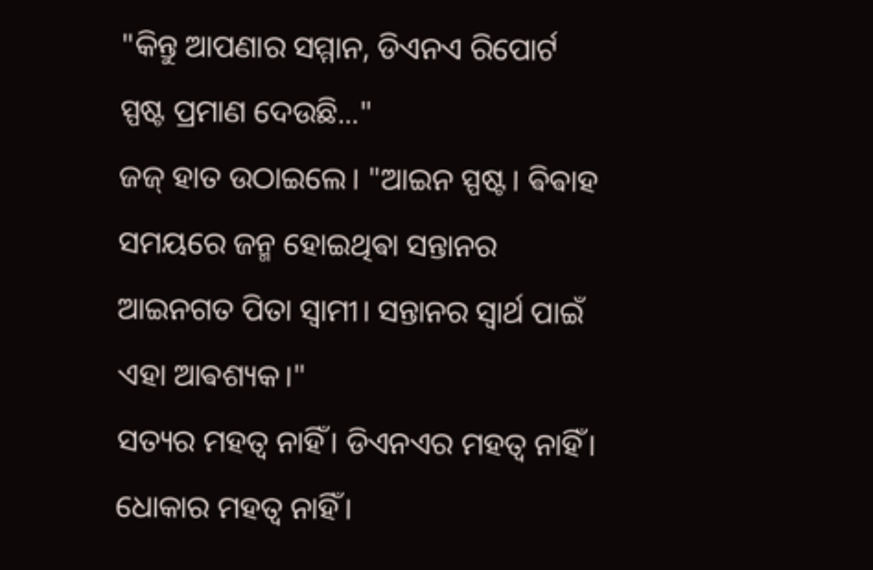"କିନ୍ତୁ ଆପଣାର ସମ୍ମାନ, ଡିଏନଏ ରିପୋର୍ଟ ସ୍ପଷ୍ଟ ପ୍ରମାଣ ଦେଉଛି..."
ଜଜ୍ ହାତ ଉଠାଇଲେ। "ଆଇନ ସ୍ପଷ୍ଟ। ଵିଵାହ ସମୟରେ ଜନ୍ମ ହୋଇଥିଵା ସନ୍ତାନର ଆଇନଗତ ପିତା ସ୍ୱାମୀ। ସନ୍ତାନର ସ୍ଵାର୍ଥ ପାଇଁ ଏହା ଆଵଶ୍ୟକ।"
ସତ୍ୟର ମହତ୍ୱ ନାହିଁ। ଡିଏନଏର ମହତ୍ୱ ନାହିଁ। ଧୋକାର ମହତ୍ୱ ନାହିଁ।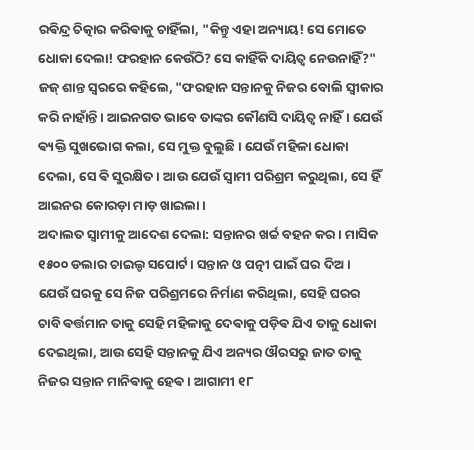ରଵିନ୍ଦ୍ର ଚିତ୍କାର କରିଵାକୁ ଚାହିଁଲା, "କିନ୍ତୁ ଏହା ଅନ୍ୟାୟ! ସେ ମୋତେ ଧୋକା ଦେଲା! ଫରହାନ କେଉଁଠି? ସେ କାହିଁକି ଦାୟିତ୍ୱ ନେଉନାହିଁ?"
ଜଜ୍ ଶାନ୍ତ ସ୍ୱରରେ କହିଲେ, "ଫରହାନ ସନ୍ତାନକୁ ନିଜର ବୋଲି ସ୍ୱୀକାର କରି ନାହାଁନ୍ତି। ଆଇନଗତ ଭାବେ ତାଙ୍କର କୌଣସି ଦାୟିତ୍ୱ ନାହିଁ। ଯେଉଁ ଵ୍ୟକ୍ତି ସୁଖଭୋଗ କଲା, ସେ ମୁକ୍ତ ବୁଲୁଛି। ଯେଉଁ ମହିଳା ଧୋକା ଦେଲା, ସେ ଵି ସୁରକ୍ଷିତ। ଆଉ ଯେଉଁ ସ୍ୱାମୀ ପରିଶ୍ରମ କରୁଥିଲା, ସେ ହିଁ ଆଇନର କୋରଡ଼ା ମାଡ଼ ଖାଇଲା।
ଅଦାଲତ ସ୍ଵାମୀକୁ ଆଦେଶ ଦେଲା: ସନ୍ତାନର ଖର୍ଚ୍ଚ ବହନ କର। ମାସିକ ୧୫୦୦ ଡଲାର ଚାଇଲ୍ଡ ସପୋର୍ଟ। ସନ୍ତାନ ଓ ପତ୍ନୀ ପାଇଁ ଘର ଦିଅ।
ଯେଉଁ ଘରକୁ ସେ ନିଜ ପରିଶ୍ରମରେ ନିର୍ମାଣ କରିଥିଲା, ସେହି ଘରର ଚାବି ଵର୍ତ୍ତମାନ ତାକୁ ସେହି ମହିଳାକୁ ଦେଵାକୁ ପଡ଼ିଵ ଯିଏ ତାକୁ ଧୋକା ଦେଇଥିଲା, ଆଉ ସେହି ସନ୍ତାନକୁ ଯିଏ ଅନ୍ୟର ଔରସରୁ ଜାତ ତାକୁ ନିଜର ସନ୍ତାନ ମାନିଵାକୁ ହେଵ। ଆଗାମୀ ୧୮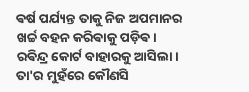ଵର୍ଷ ପର୍ଯ୍ୟନ୍ତ ତାକୁ ନିଜ ଅପମାନର ଖର୍ଚ୍ଚ ବହନ କରିଵାକୁ ପଡ଼ିଵ।
ରଵିନ୍ଦ୍ର କୋର୍ଟ ବାହାରକୁ ଆସିଲା। ତା'ର ମୁହଁରେ କୌଣସି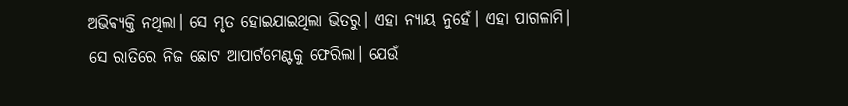ଅଭିଵ୍ୟକ୍ତି ନଥିଲା। ସେ ମୃତ ହୋଇଯାଇଥିଲା ଭିତରୁ। ଏହା ନ୍ୟାୟ ନୁହେଁ। ଏହା ପାଗଳାମି।
ସେ ରାତିରେ ନିଜ ଛୋଟ ଆପାର୍ଟମେଣ୍ଟକୁ ଫେରିଲା। ଯେଉଁ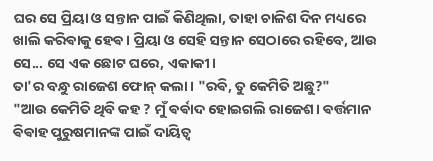ଘର ସେ ପ୍ରିୟା ଓ ସନ୍ତାନ ପାଇଁ କିଣିଥିଲା, ତାହା ଚାଳିଶ ଦିନ ମଧ୍ୟରେ ଖାଲି କରିଵାକୁ ହେଵ। ପ୍ରିୟା ଓ ସେହି ସନ୍ତାନ ସେଠାରେ ରହିବେ, ଆଉ ସେ... ସେ ଏକ ଛୋଟ ଘରେ, ଏକାକୀ।
ତା'ର ବନ୍ଧୁ ରାଜେଶ ଫୋନ୍ କଲା। "ରଵି, ତୁ କେମିତି ଅଛୁ?"
"ଆଉ କେମିତି ଥିବି କହ ? ମୁଁ ଵର୍ଵାଦ ହୋଇଗଲି ରାଜେଶ। ଵର୍ତ୍ତମାନ ଵିଵାହ ପୁରୁଷମାନଙ୍କ ପାଇଁ ଦାୟିତ୍ୱ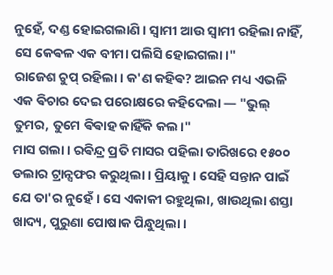ନୁହେଁ, ଦଣ୍ଡ ହୋଇଗଲାଣି। ସ୍ୱାମୀ ଆଉ ସ୍ୱାମୀ ରହିଲା ନାହିଁ, ସେ କେଵଳ ଏକ ବୀମା ପଲିସି ହୋଇଗଲା।"
ରାଜେଶ ଚୁପ୍ ରହିଲା। କ'ଣ କହିଵ? ଆଇନ ମଧ୍ୟ ଏଭଳି ଏକ ଵିଚାର ଦେଇ ପରୋକ୍ଷରେ କହିଦେଲା — "ଭୁଲ୍ ତୁମର, ତୁମେ ଵିଵାହ କାହିଁକି କଲ।"
ମାସ ଗଲା। ରଵିନ୍ଦ୍ର ପ୍ରତି ମାସର ପହିଲା ତାରିଖରେ ୧୫୦୦ ଡଲାର ଟ୍ରାନ୍ସଫର କରୁଥିଲା। ପ୍ରିୟାକୁ। ସେହି ସନ୍ତାନ ପାଇଁ ଯେ ତା'ର ନୁହେଁ। ସେ ଏକାକୀ ରହୁଥିଲା, ଖାଉଥିଲା ଶସ୍ତା ଖାଦ୍ୟ, ପୁରୁଣା ପୋଷାକ ପିନ୍ଧୁଥିଲା।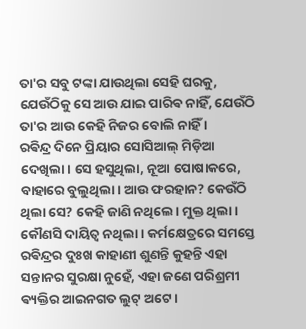ତା'ର ସବୁ ଟଙ୍କା ଯାଉଥିଲା ସେହି ଘରକୁ, ଯେଉଁଠିକୁ ସେ ଆଉ ଯାଇ ପାରିଵ ନାହିଁ, ଯେଉଁଠି ତା'ର ଆଉ କେହି ନିଜର ବୋଲି ନାହିଁ ।
ରଵିନ୍ଦ୍ର ଦିନେ ପ୍ରିୟାର ସୋସିଆଲ୍ ମିଡ଼ିଆ ଦେଖିଲା। ସେ ହସୁଥିଲା, ନୂଆ ପୋଷାକରେ, ବାହାରେ ବୁଲୁଥିଲା। ଆଉ ଫରହାନ? କେଉଁଠି ଥିଲା ସେ? କେହି ଜାଣି ନଥିଲେ। ମୁକ୍ତ ଥିଲା। କୌଣସି ଦାୟିତ୍ୱ ନଥିଲା। କର୍ମକ୍ଷେତ୍ରରେ ସମସ୍ତେ ରଵିନ୍ଦ୍ରର ଦୁଃଖ କାହାଣୀ ଶୁଣନ୍ତି କୁହନ୍ତି ଏହା ସନ୍ତାନର ସୁରକ୍ଷା ନୁହେଁ, ଏହା ଜଣେ ପରିଶ୍ରମୀ ଵ୍ୟକ୍ତିର ଆଇନଗତ ଲୁଟ୍ ଅଟେ।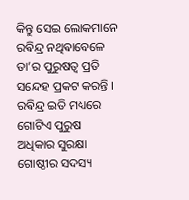କିନ୍ତୁ ସେଇ ଲୋକମାନେ ରଵିନ୍ଦ୍ର ନଥିଵାବେଳେ ତା’ର ପୁରୁଷତ୍ଵ ପ୍ରତି ସନ୍ଦେହ ପ୍ରକଟ କରନ୍ତି ।
ରଵିନ୍ଦ୍ର ଇତି ମଧ୍ୟରେ ଗୋଟିଏ ପୁରୁଷ ଅଧିକାର ସୁରକ୍ଷା ଗୋଷ୍ଠୀର ସଦସ୍ୟ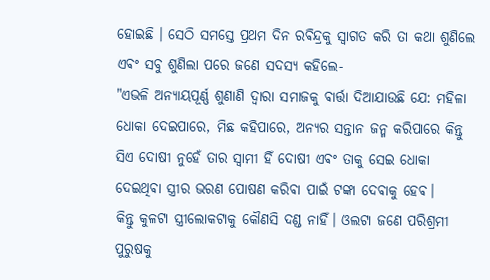ହୋଇଛି । ସେଠି ସମସ୍ତେ ପ୍ରଥମ ଦିନ ରଵିନ୍ଦ୍ରକୁ ସ୍ଵାଗତ କରି ତା କଥା ଶୁଣିଲେ ଏଵଂ ସବୁ ଶୁଣିଲା ପରେ ଜଣେ ସଦସ୍ୟ କହିଲେ-
"ଏଭଳି ଅନ୍ୟାୟପୂର୍ଣ୍ଣ ଶୁଣାଣି ଦ୍ଵାରା ସମାଜକୁ ଵାର୍ତ୍ତା ଦିଆଯାଉଛି ଯେ: ମହିଳା ଧୋକା ଦେଇପାରେ, ମିଛ କହିପାରେ, ଅନ୍ୟର ସନ୍ତାନ ଜନ୍ମ କରିପାରେ କିନ୍ତୁ ସିଏ ଦୋଷୀ ନୁହେଁ ତାର ସ୍ୱାମୀ ହିଁ ଦୋଷୀ ଏଵଂ ତାକୁ ସେଇ ଧୋକା ଦେଇଥିଵା ସ୍ତ୍ରୀର ଭରଣ ପୋଷଣ କରିଵା ପାଇଁ ଟଙ୍କା ଦେଵାକୁ ହେଵ।
କିନ୍ତୁ କୁଳଟା ସ୍ତ୍ରୀଲୋକଟାକୁ କୌଣସି ଦଣ୍ଡ ନାହିଁ। ଓଲଟା ଜଣେ ପରିଶ୍ରମୀ ପୁରୁଷକୁ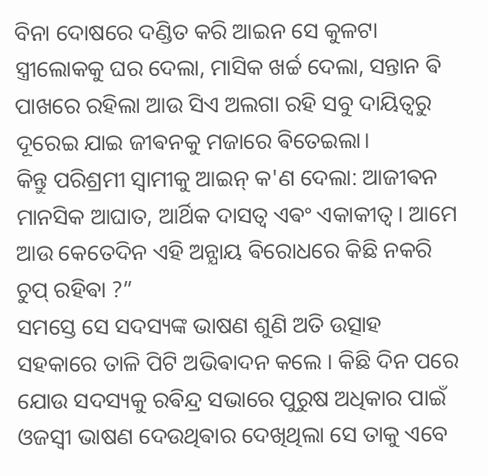ବିନା ଦୋଷରେ ଦଣ୍ଡିତ କରି ଆଇନ ସେ କୁଳଟା ସ୍ତ୍ରୀଲୋକକୁ ଘର ଦେଲା, ମାସିକ ଖର୍ଚ୍ଚ ଦେଲା, ସନ୍ତାନ ଵି ପାଖରେ ରହିଲା ଆଉ ସିଏ ଅଲଗା ରହି ସବୁ ଦାୟିତ୍ଵରୁ ଦୂରେଇ ଯାଇ ଜୀଵନକୁ ମଜାରେ ଵିତେଇଲା।
କିନ୍ତୁ ପରିଶ୍ରମୀ ସ୍ୱାମୀକୁ ଆଇନ୍ କ'ଣ ଦେଲା: ଆଜୀଵନ ମାନସିକ ଆଘାତ, ଆର୍ଥିକ ଦାସତ୍ଵ ଏଵଂ ଏକାକୀତ୍ଵ। ଆମେ ଆଉ କେତେଦିନ ଏହି ଅନ୍ଯାୟ ଵିରୋଧରେ କିଛି ନକରି ଚୁପ୍ ରହିଵା ?”
ସମସ୍ତେ ସେ ସଦସ୍ୟଙ୍କ ଭାଷଣ ଶୁଣି ଅତି ଉତ୍ସାହ ସହକାରେ ତାଳି ପିଟି ଅଭିଵାଦନ କଲେ । କିଛି ଦିନ ପରେ ଯୋଉ ସଦସ୍ୟକୁ ରଵିନ୍ଦ୍ର ସଭାରେ ପୁରୁଷ ଅଧିକାର ପାଇଁ ଓଜସ୍ଵୀ ଭାଷଣ ଦେଉଥିଵାର ଦେଖିଥିଲା ସେ ତାକୁ ଏବେ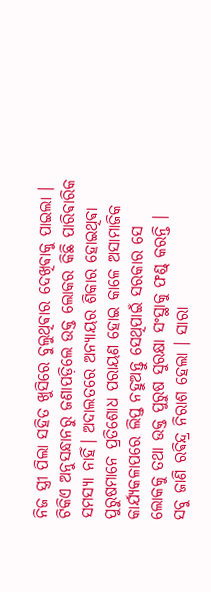ନିଜ ସ୍ତ୍ରୀ ପିଲା ସହିତ ଖୁସିରେ ବୁଲୁଥିଵାର ଦେଖିଵାକୁ ପାଇଲା । ଟିକିଏ ଅନୁସନ୍ଧାନରୁ ଜଣାପଡ଼ିଲେ ଉକ୍ତ ଲୋକର କିଛି ପାରିଵାରିକ ସମସ୍ୟା ନାହିଁ। ଅଦାଲତରେ ଅନ୍ଯାୟର ଶିକାର ହୋଇଥିଵା ପୁରୁଷମାନେ ପ୍ରତିଶୋଧ ପରାୟଣ ହୋଇ କାଳେ ଅସାମାଜିକ କାର୍ଯ୍ୟକଳାପରେ ଲିପ୍ତ ନହୁଅନ୍ତୁ ସେଥିପାଇଁ ସରକାର ସେ ଲୋକକୁ ତଥା ଉକ୍ତ ପୁରୁଷ ସୁରକ୍ଷା ସଂସ୍ଥାକୁ ଫଣ୍ଡ୍ କରନ୍ତି ।
ସବୁ ଜାଣି ରଵିନ୍ଦ୍ର ନିରାଶ ହେଲା । ସାରା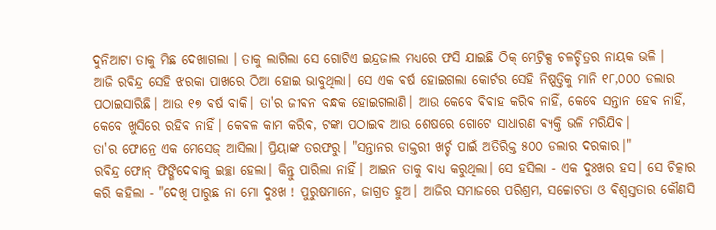ଦୁନିଆଟା ତାକୁ ମିଛ ଦେଖାଗଲା । ତାକୁ ଲାଗିଲା ସେ ଗୋଟିଏ ଇନ୍ଦ୍ରଜାଲ ମଧ୍ୟରେ ଫସି ଯାଇଛି ଠିକ୍ ମେଟ୍ରିକ୍ସ ଚଳଚ୍ଚିତ୍ରର ନାୟକ ଭଳି ।
ଆଜି ରଵିନ୍ଦ୍ର ସେହି ଝରକା ପାଖରେ ଠିଆ ହୋଇ ଭାବୁଥିଲା। ସେ ଏକ ଵର୍ଷ ହୋଇଗଲା କୋର୍ଟର ସେହି ନିଷ୍ପତ୍ତିକୁ ମାନି ୧୮,୦୦୦ ଡଲାର ପଠାଇସାରିଛି। ଆଉ ୧୭ ଵର୍ଷ ବାକି। ତା'ର ଜୀଵନ ବନ୍ଧକ ହୋଇଗଲାଣି। ଆଉ କେବେ ଵିଵାହ କରିଵ ନାହିଁ, କେବେ ସନ୍ତାନ ହେଵ ନାହିଁ, କେବେ ଖୁସିରେ ରହିଵ ନାହିଁ। କେଵଳ କାମ କରିଵ, ଟଙ୍କା ପଠାଇଵ ଆଉ ଶେଷରେ ଗୋଟେ ସାଧାରଣ ଵ୍ୟକ୍ତି ଭଳି ମରିଯିଵ।
ତା'ର ଫୋନ୍ରେ ଏକ ମେସେଜ୍ ଆସିଲା। ପ୍ରିୟାଙ୍କ ତରଫରୁ। "ସନ୍ତାନର ଡାକ୍ତରୀ ଖର୍ଚ୍ଚ ପାଇଁ ଅତିରିକ୍ତ ୫୦୦ ଡଲାର ଦରକାର।"
ରଵିନ୍ଦ୍ର ଫୋନ୍ ଫିଙ୍ଗିଦେଵାକୁ ଇଚ୍ଛା ହେଲା। କିନ୍ତୁ ପାରିଲା ନାହିଁ। ଆଇନ ତାକୁ ବାଧ୍ୟ କରୁଥିଲା। ସେ ହସିଲା - ଏକ ଦୁଃଖର ହସ। ସେ ଚିତ୍କାର କରି କହିଲା - "ଦେଖି ପାରୁଛ ନା ମୋ ଦୁଃଖ ! ପୁରୁଷମାନେ, ଜାଗ୍ରତ ହୁଅ। ଆଜିର ସମାଜରେ ପରିଶ୍ରମ, ସଚ୍ଚୋଟତା ଓ ଵିଶ୍ୱସ୍ତତାର କୌଣସି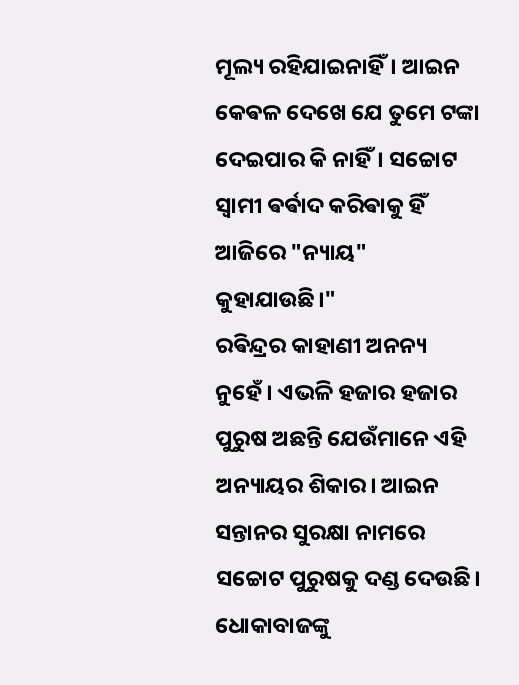ମୂଲ୍ୟ ରହିଯାଇନାହିଁ। ଆଇନ କେଵଳ ଦେଖେ ଯେ ତୁମେ ଟଙ୍କା ଦେଇପାର କି ନାହିଁ। ସଚ୍ଚୋଟ ସ୍ୱାମୀ ଵର୍ଵାଦ କରିଵାକୁ ହିଁ ଆଜିରେ "ନ୍ୟାୟ" କୁହାଯାଉଛି।"
ରଵିନ୍ଦ୍ରର କାହାଣୀ ଅନନ୍ୟ ନୁହେଁ। ଏଭଳି ହଜାର ହଜାର ପୁରୁଷ ଅଛନ୍ତି ଯେଉଁମାନେ ଏହି ଅନ୍ୟାୟର ଶିକାର। ଆଇନ ସନ୍ତାନର ସୁରକ୍ଷା ନାମରେ ସଚ୍ଚୋଟ ପୁରୁଷକୁ ଦଣ୍ଡ ଦେଉଛି। ଧୋକାବାଜଙ୍କୁ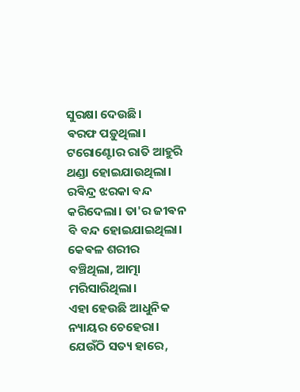ସୁରକ୍ଷା ଦେଉଛି।
ଵରଫ ପଡ଼ୁଥିଲା। ଟରୋଣ୍ଟୋର ରାତି ଆହୁରି ଥଣ୍ଡା ହୋଇଯାଉଥିଲା। ରଵିନ୍ଦ୍ର ଝରକା ବନ୍ଦ କରିଦେଲା। ତା'ର ଜୀଵନ ବି ବନ୍ଦ ହୋଇଯାଇଥିଲା। କେଵଳ ଶରୀର ବଞ୍ଚିଥିଲା, ଆତ୍ମା ମରିସାରିଥିଲା।
ଏହା ହେଉଛି ଆଧୁନିକ ନ୍ୟାୟର ଚେହେରା। ଯେଉଁଠି ସତ୍ୟ ହାରେ,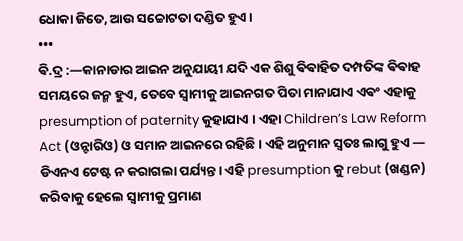ଧୋକା ଜିତେ, ଆଉ ସଚ୍ଚୋଟତା ଦଣ୍ଡିତ ହୁଏ।
•••
ଵି.ଦ୍ର :—କାନାଡାର ଆଇନ ଅନୁଯାୟୀ ଯଦି ଏକ ଶିଶୁ ଵିଵାହିତ ଦମ୍ପତିଙ୍କ ଵିଵାହ ସମୟରେ ଜନ୍ମ ହୁଏ, ତେବେ ସ୍ୱାମୀକୁ ଆଇନଗତ ପିତା ମାନାଯାଏ ଏଵଂ ଏହାକୁ presumption of paternity କୁହାଯାଏ । ଏହା Children’s Law Reform Act (ଓନ୍ଟାରିଓ) ଓ ସମାନ ଆଇନରେ ରହିଛି। ଏହି ଅନୁମାନ ସ୍ୱତଃ ଲାଗୁ ହୁଏ — ଡିଏନଏ ଟେଷ୍ଟ ନ କରାଗଲା ପର୍ଯ୍ୟନ୍ତ। ଏହି presumption କୁ rebut (ଖଣ୍ଡନ) କରିବାକୁ ହେଲେ ସ୍ୱାମୀକୁ ପ୍ରମାଣ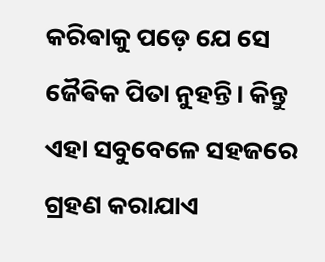କରିଵାକୁ ପଡ଼େ ଯେ ସେ ଜୈଵିକ ପିତା ନୁହନ୍ତି। କିନ୍ତୁ ଏହା ସବୁବେଳେ ସହଜରେ ଗ୍ରହଣ କରାଯାଏ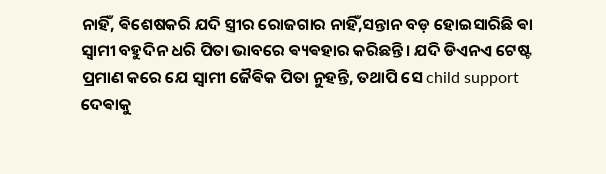ନାହିଁ, ଵିଶେଷକରି ଯଦି ସ୍ତ୍ରୀର ରୋଜଗାର ନାହିଁ,ସନ୍ତାନ ବଡ଼ ହୋଇସାରିଛି ଵା ସ୍ୱାମୀ ବହୁଦିନ ଧରି ପିତା ଭାବରେ ଵ୍ୟଵହାର କରିଛନ୍ତି। ଯଦି ଡିଏନଏ ଟେଷ୍ଟ ପ୍ରମାଣ କରେ ଯେ ସ୍ୱାମୀ ଜୈଵିକ ପିତା ନୁହନ୍ତି, ତଥାପି ସେ child support ଦେଵାକୁ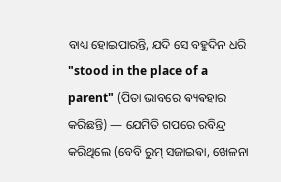ବାଧ୍ୟ ହୋଇପାରନ୍ତି, ଯଦି ସେ ବହୁଦିନ ଧରି "stood in the place of a parent" (ପିତା ଭାବରେ ଵ୍ୟଵହାର କରିଛନ୍ତି) — ଯେମିତି ଗପରେ ରବିନ୍ଦ୍ର କରିଥିଲେ (ବେବି ରୁମ୍ ସଜାଇଵା, ଖେଳନା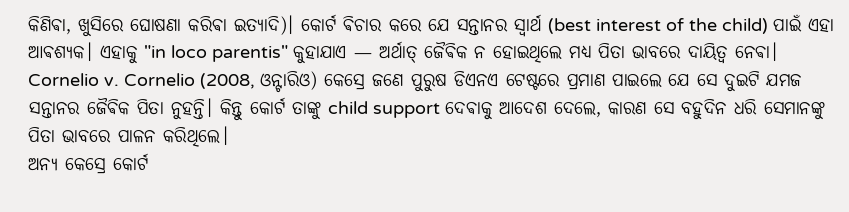କିଣିଵା, ଖୁସିରେ ଘୋଷଣା କରିଵା ଇତ୍ୟାଦି)। କୋର୍ଟ ଵିଚାର କରେ ଯେ ସନ୍ତାନର ସ୍ବାର୍ଥ (best interest of the child) ପାଇଁ ଏହା ଆଵଶ୍ୟକ। ଏହାକୁ "in loco parentis" କୁହାଯାଏ — ଅର୍ଥାତ୍ ଜୈଵିକ ନ ହୋଇଥିଲେ ମଧ୍ୟ ପିତା ଭାବରେ ଦାୟିତ୍ୱ ନେଵା। Cornelio v. Cornelio (2008, ଓନ୍ଟାରିଓ) କେସ୍ରେ ଜଣେ ପୁରୁଷ ଡିଏନଏ ଟେଷ୍ଟରେ ପ୍ରମାଣ ପାଇଲେ ଯେ ସେ ଦୁଇଟି ଯମଜ ସନ୍ତାନର ଜୈଵିକ ପିତା ନୁହନ୍ତି। କିନ୍ତୁ କୋର୍ଟ ତାଙ୍କୁ child support ଦେଵାକୁ ଆଦେଶ ଦେଲେ, କାରଣ ସେ ବହୁଦିନ ଧରି ସେମାନଙ୍କୁ ପିତା ଭାବରେ ପାଳନ କରିଥିଲେ।
ଅନ୍ୟ କେସ୍ରେ କୋର୍ଟ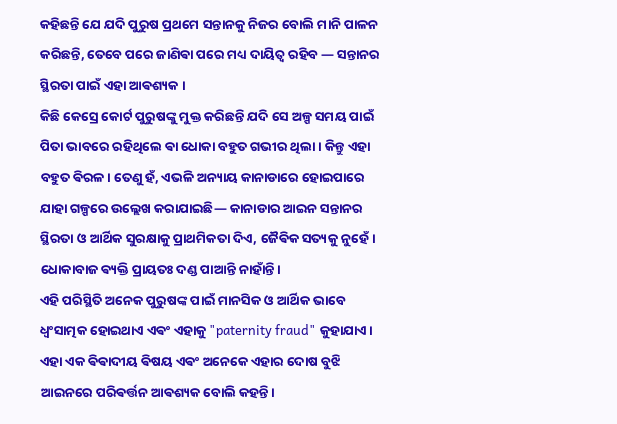କହିଛନ୍ତି ଯେ ଯଦି ପୁରୁଷ ପ୍ରଥମେ ସନ୍ତାନକୁ ନିଜର ବୋଲି ମାନି ପାଳନ କରିଛନ୍ତି, ତେବେ ପରେ ଜାଣିଵା ପରେ ମଧ୍ୟ ଦାୟିତ୍ୱ ରହିବ — ସନ୍ତାନର ସ୍ଥିରତା ପାଇଁ ଏହା ଆଵଶ୍ୟକ ।
କିଛି କେସ୍ରେ କୋର୍ଟ ପୁରୁଷଙ୍କୁ ମୁକ୍ତ କରିଛନ୍ତି ଯଦି ସେ ଅଳ୍ପ ସମୟ ପାଇଁ ପିତା ଭାବରେ ରହିଥିଲେ ଵା ଧୋକା ବହୁତ ଗଭୀର ଥିଲା। କିନ୍ତୁ ଏହା ବହୁତ ଵିରଳ। ତେଣୁ ହଁ, ଏଭଳି ଅନ୍ୟାୟ କାନାଡାରେ ହୋଇପାରେ ଯାହା ଗଳ୍ପରେ ଉଲ୍ଲେଖ କରାଯାଇଛି— କାନାଡାର ଆଇନ ସନ୍ତାନର ସ୍ଥିରତା ଓ ଆର୍ଥିକ ସୁରକ୍ଷାକୁ ପ୍ରାଥମିକତା ଦିଏ, ଜୈଵିକ ସତ୍ୟକୁ ନୁହେଁ।
ଧୋକାବାଜ ଵ୍ୟକ୍ତି ପ୍ରାୟତଃ ଦଣ୍ଡ ପାଆନ୍ତି ନାହାଁନ୍ତି।
ଏହି ପରିସ୍ଥିତି ଅନେକ ପୁରୁଷଙ୍କ ପାଇଁ ମାନସିକ ଓ ଆର୍ଥିକ ଭାବେ ଧ୍ୱଂସାତ୍ମକ ହୋଇଥାଏ ଏଵଂ ଏହାକୁ "paternity fraud" କୁହାଯାଏ। ଏହା ଏକ ଵିଵାଦୀୟ ଵିଷୟ ଏଵଂ ଅନେକେ ଏହାର ଦୋଷ ବୁଝି ଆଇନରେ ପରିଵର୍ତ୍ତନ ଆଵଶ୍ୟକ ବୋଲି କହନ୍ତି।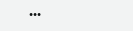•••